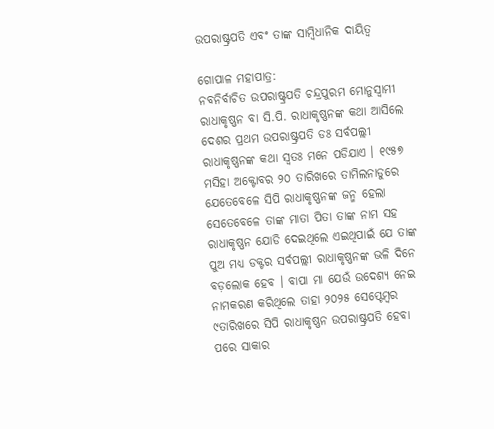ଉପରାଷ୍ଟ୍ରପତି ଏବଂ ତାଙ୍କ ସାମ୍ବିଧାନିକ ଦାୟିତ୍ୱ

ଗୋପାଳ ମହାପାତ୍ର:
ନବନିର୍ବାଚିତ ଉପରାଷ୍ଟ୍ରପତି ଚନ୍ଦ୍ରପୁରମ ମୋନୁସ୍ୱାମୀ ରାଧାକୃଷ୍ଣନ ବା ସି.ପି. ରାଧାକୃଷ୍ଣନଙ୍କ କଥା ଆସିଲେ ଦେଶର ପ୍ରଥମ ଉପରାଷ୍ଟ୍ରପତି ଡଃ ସର୍ବପଲ୍ଲୀ ରାଧାକୃଷ୍ଣନଙ୍କ କଥା ସ୍ୱତଃ ମନେ ପଡିଯାଏ । ୧୯୫୭ ମସିହା ଅକ୍ଟୋବର ୨୦ ତାରିଖରେ ତାମିଲନାଡୁରେ ଯେତେବେଳେ ସିପି ରାଧାକୃଷ୍ଣନଙ୍କ ଜନ୍ମ ହେଲା ସେତେବେଳେ ତାଙ୍କ ମାତା ପିତା ତାଙ୍କ ନାମ ସହ ରାଧାକୃଷ୍ଣନ ଯୋଡି ଦେଇଥିଲେ ଏଇଥିପାଇଁ ଯେ ତାଙ୍କ ପୁଅ ମଧ୍ୟ ଡକ୍ଟର ସର୍ବପଲ୍ଲୀ ରାଧାକୃଷ୍ଣନଙ୍କ ଭଳି ଦିନେ ବଡ଼ଲୋକ ହେବ । ବାପା ମା ଯେଉଁ ଉଦେଶ୍ୟ ନେଇ ନାମକରଣ କରିଥିଲେ ତାହା ୨୦୨୫ ସେପ୍ଟେମ୍ବର ୯ତାରିଖରେ ସିପି ରାଧାକୃଷ୍ଣନ ଉପରାଷ୍ଟ୍ରପତି ହେବା ପରେ ସାକାର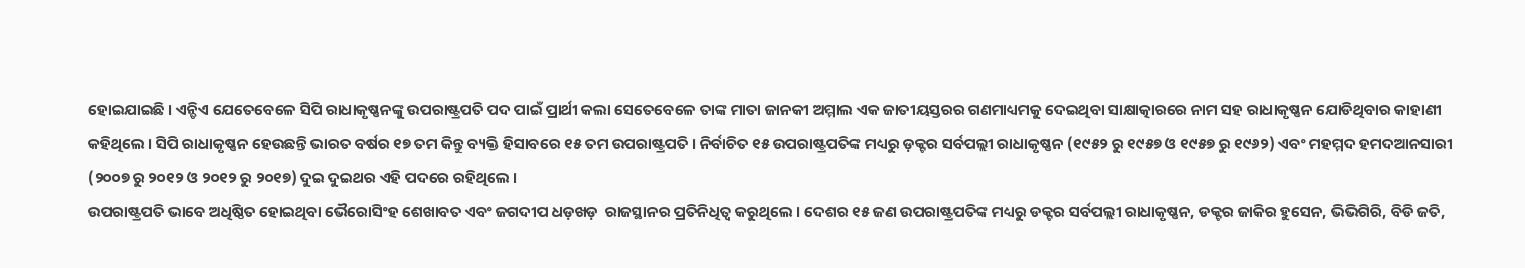ହୋଇଯାଇଛି । ଏନ୍ଡିଏ ଯେତେବେଳେ ସିପି ରାଧାକୃଷ୍ଣନଙ୍କୁ ଉପରାଷ୍ଟ୍ରପତି ପଦ ପାଇଁ ପ୍ରାର୍ଥୀ କଲା ସେତେବେଳେ ତାଙ୍କ ମାତା ଜାନକୀ ଅମ୍ମାଲ ଏକ ଜାତୀୟସ୍ତରର ଗଣମାଧ୍ୟମକୁ ଦେଇଥିବା ସାକ୍ଷାତ୍କାରରେ ନାମ ସହ ରାଧାକୃଷ୍ଣନ ଯୋଡିଥିବାର କାହାଣୀ କହିଥିଲେ । ସିପି ରାଧାକୃଷ୍ଣନ ହେଉଛନ୍ତି ଭାରତ ବର୍ଷର ୧୭ ତମ କିନ୍ତୁ ବ୍ୟକ୍ତି ହିସାବରେ ୧୫ ତମ ଉପରାଷ୍ଟ୍ରପତି । ନିର୍ବାଚିତ ୧୫ ଉପରାଷ୍ଟ୍ରପତିଙ୍କ ମଧ୍ୟରୁ ଡ଼କ୍ଟର ସର୍ବପଲ୍ଲୀ ରାଧାକୃଷ୍ଣନ (୧୯୫୨ ରୁ ୧୯୫୭ ଓ ୧୯୫୭ ରୁ ୧୯୬୨) ଏବଂ ମହମ୍ମଦ ହମଦଆନସାରୀ (୨୦୦୭ ରୁ ୨୦୧୨ ଓ ୨୦୧୨ ରୁ ୨୦୧୭) ଦୁଇ ଦୁଇଥର ଏହି ପଦରେ ରହିଥିଲେ ।
ଉପରାଷ୍ଟ୍ରପତି ଭାବେ ଅଧିଷ୍ଠିତ ହୋଇଥିବା ଭୈରୋସିଂହ ଶେଖାବତ ଏବଂ ଜଗଦୀପ ଧଡ଼ଖଡ଼  ରାଜସ୍ଥାନର ପ୍ରତିନିଧିତ୍ୱ କରୁଥିଲେ । ଦେଶର ୧୫ ଜଣ ଉପରାଷ୍ଟ୍ରପତିଙ୍କ ମଧ୍ୟରୁ ଡକ୍ଟର ସର୍ବପଲ୍ଲୀ ରାଧାକୃଷ୍ଣନ, ଡକ୍ଟର ଜାକିର ହୁସେନ, ଭିଭିଗିରି, ବିଡି ଜତି,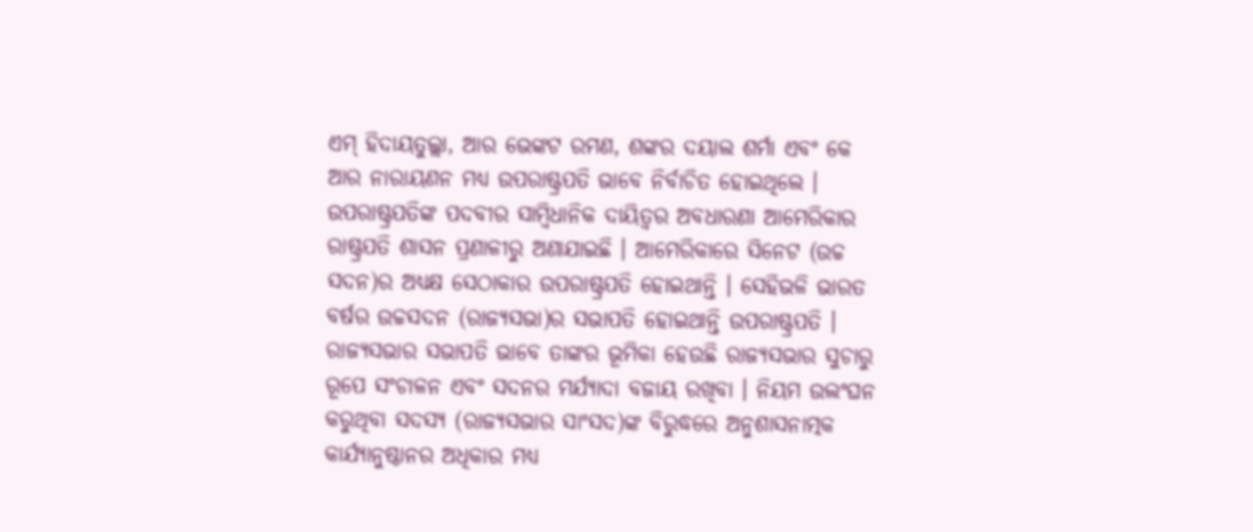ଏମ୍ ହିଦାୟତୁଲ୍ଲା, ଆର ଭେଙ୍କଟ ରମଣ, ଶଙ୍କର ଦୟାଲ ଶର୍ମା ଏବଂ କେ ଆର ନାରାୟଣନ ମଧ୍ୟ ଉପରାଷ୍ଟ୍ରପତି ଭାବେ ନିର୍ବାଚିତ ହୋଇଥିଲେ । ଉପରାଷ୍ଟ୍ରପତିଙ୍କ ପଦବୀର ସାମ୍ବିଧାନିକ ଦାୟିତ୍ୱର ଅବଧାରଣା ଆମେରିକାର ରାଷ୍ଟ୍ରପତି ଶାସନ ପ୍ରଣାଳୀରୁ ଅଣାଯାଇଛି । ଆମେରିକାରେ ସିନେଟ (ଉଚ୍ଚ ସଦନ)ର ଅଧ୍ୟକ୍ଷ ସେଠାକାର ଉପରାଷ୍ଟ୍ରପତି ହୋଇଥାନ୍ତି । ସେହିଭଳି ଭାରତ ବର୍ଷର ଉଚ୍ଚସଦନ (ରାଜ୍ୟସଭା)ର ସଭାପତି ହୋଇଥାନ୍ତି ଉପରାଷ୍ଟ୍ରପତି । ରାଜ୍ୟସଭାର ସଭାପତି ଭାବେ ତାଙ୍କର ଭୂମିକା ହେଉଛି ରାଜ୍ୟସଭାର ସୁଚାରୁ ରୂପେ ସଂଚାଳନ ଏବଂ ସଦନର ମର୍ଯ୍ୟାଦା ବଜାୟ ରଖିବା । ନିୟମ ଉଲଂଘନ କରୁଥିବା ସଦସ୍ୟ (ରାଜ୍ୟସଭାର ସାଂସଦ)ଙ୍କ ବିରୁଦ୍ଧରେ ଅନୁଶାସନାତ୍ମକ କାର୍ଯ୍ୟାନୁଷ୍ଠାନର ଅଧିକାର ମଧ୍ୟ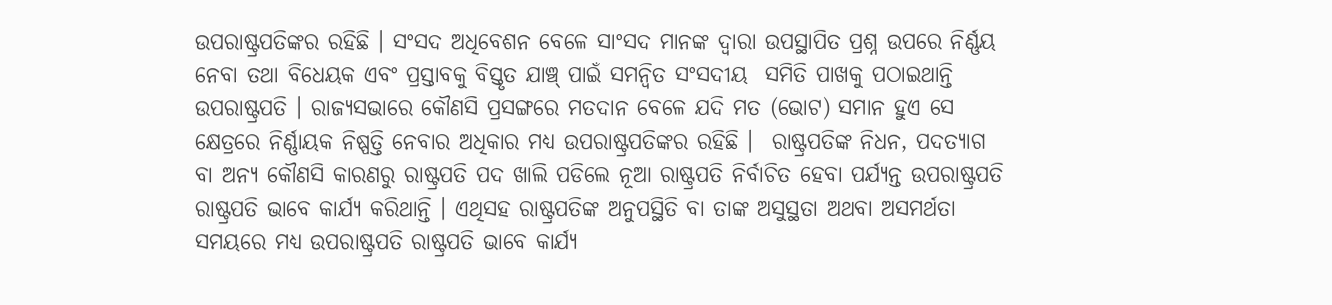ଉପରାଷ୍ଟ୍ରପତିଙ୍କର ରହିଛି । ସଂସଦ ଅଧିବେଶନ ବେଳେ ସାଂସଦ ମାନଙ୍କ ଦ୍ୱାରା ଉପସ୍ଥାପିତ ପ୍ରଶ୍ନ ଉପରେ ନିର୍ଣ୍ଣୟ ନେବା ତଥା ବିଧେୟକ ଏବଂ ପ୍ରସ୍ତାବକୁ ବିସ୍ତୃତ ଯାଞ୍ଚ୍ ପାଇଁ ସମନ୍ୱିତ ସଂସଦୀୟ  ସମିତି ପାଖକୁ ପଠାଇଥାନ୍ତି ଉପରାଷ୍ଟ୍ରପତି । ରାଜ୍ୟସଭାରେ କୌଣସି ପ୍ରସଙ୍ଗରେ ମତଦାନ ବେଳେ ଯଦି ମତ (ଭୋଟ) ସମାନ ହୁଏ ସେ କ୍ଷେତ୍ରରେ ନିର୍ଣ୍ଣାୟକ ନିଷ୍ପତ୍ତି ନେବାର ଅଧିକାର ମଧ୍ୟ ଉପରାଷ୍ଟ୍ରପତିଙ୍କର ରହିଛି ।  ରାଷ୍ଟ୍ରପତିଙ୍କ ନିଧନ, ପଦତ୍ୟାଗ ବା ଅନ୍ୟ କୌଣସି କାରଣରୁ ରାଷ୍ଟ୍ରପତି ପଦ ଖାଲି ପଡିଲେ ନୂଆ ରାଷ୍ଟ୍ରପତି ନିର୍ବାଚିତ ହେବା ପର୍ଯ୍ୟନ୍ତ ଉପରାଷ୍ଟ୍ରପତି ରାଷ୍ଟ୍ରପତି ଭାବେ କାର୍ଯ୍ୟ କରିଥାନ୍ତି । ଏଥିସହ ରାଷ୍ଟ୍ରପତିଙ୍କ ଅନୁପସ୍ଥିତି ବା ତାଙ୍କ ଅସୁସ୍ଥତା ଅଥବା ଅସମର୍ଥତା ସମୟରେ ମଧ୍ୟ ଉପରାଷ୍ଟ୍ରପତି ରାଷ୍ଟ୍ରପତି ଭାବେ କାର୍ଯ୍ୟ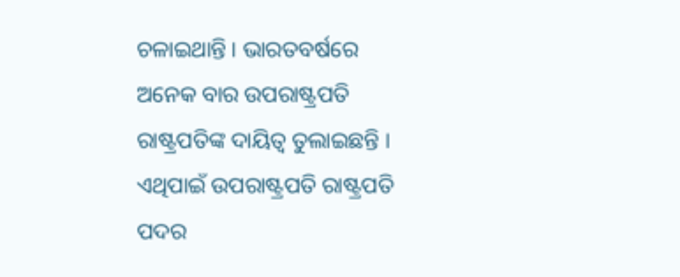ଚଳାଇଥାନ୍ତି । ଭାରତବର୍ଷରେ ଅନେକ ବାର ଉପରାଷ୍ଟ୍ରପତି ରାଷ୍ଟ୍ରପତିଙ୍କ ଦାୟିତ୍ୱ ତୁଲାଇଛନ୍ତି । ଏଥିପାଇଁ ଉପରାଷ୍ଟ୍ରପତି ରାଷ୍ଟ୍ରପତି ପଦର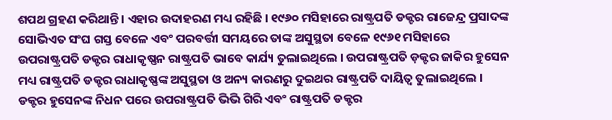ଶପଥ ଗ୍ରହଣ କରିଥାନ୍ତି । ଏହାର ଉଦାହରଣ ମଧ୍ୟ ରହିଛି । ୧୯୬୦ ମସିହାରେ ରାଷ୍ଟ୍ରପତି ଡକ୍ଟର ରାଜେନ୍ଦ୍ର ପ୍ରସାଦଙ୍କ ସୋଭିଏତ ସଂଘ ଗସ୍ତ ବେଳେ ଏବଂ ପରବର୍ତ୍ତୀ ସମୟରେ ତାଙ୍କ ଅସୁସ୍ଥତା ବେଳେ ୧୯୬୧ ମସିହାରେ ଉପରାଷ୍ଟ୍ରପତି ଡକ୍ଟର ରାଧାକୃଷ୍ଣନ ରାଷ୍ଟ୍ରପତି ଭାବେ କାର୍ଯ୍ୟ ତୁଲାଇଥିଲେ । ଉପରାଷ୍ଟ୍ରପତି ଡ଼କ୍ଟର ଜାକିର ହୁସେନ ମଧ୍ୟ ରାଷ୍ଟ୍ରପତି ଡକ୍ଟର ରାଧାକୃଷ୍ଣଙ୍କ ଅସୁସ୍ଥତା ଓ ଅନ୍ୟ କାରଣରୁ ଦୁଇଥର ରାଷ୍ଟ୍ରପତି ଦାୟିତ୍ୱ ତୁଲାଇଥିଲେ । ଡକ୍ଟର ହୁସେନଙ୍କ ନିଧନ ପରେ ଉପରାଷ୍ଟ୍ରପତି ଭିଭି ଗିରି ଏବଂ ରାଷ୍ଟ୍ରପତି ଡକ୍ଟର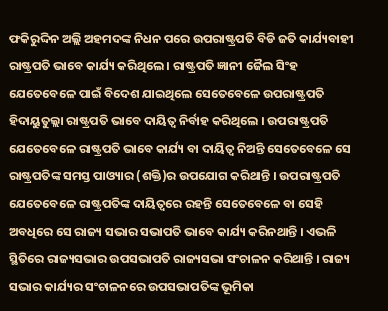ଫକିରୁଦ୍ଦିନ ଅଲ୍ଲି ଅହମଦଙ୍କ ନିଧନ ପରେ ଉପରାଷ୍ଟ୍ରପତି ବିଡି ଜତି କାର୍ଯ୍ୟବାହୀ ରାଷ୍ଟ୍ରପତି ଭାବେ କାର୍ଯ୍ୟ କରିଥିଲେ । ରାଷ୍ଟ୍ରପତି ଜ୍ଞାନୀ ଜୈଲ ସିଂହ ଯେତେବେଳେ ପାଇଁ ବିଦେଶ ଯାଇଥିଲେ ସେତେବେଳେ ଉପରାଷ୍ଟ୍ରପତି ହିଦାୟୁତୁଲ୍ଲା ରାଷ୍ଟ୍ରପତି ଭାବେ ଦାୟିତ୍ୱ ନିର୍ବାହ କରିଥିଲେ । ଉପରାଷ୍ଟ୍ରପତି ଯେତେବେଳେ ରାଷ୍ଟ୍ରପତି ଭାବେ କାର୍ଯ୍ୟ ବା ଦାୟିତ୍ୱ ନିଅନ୍ତି ସେତେବେଳେ ସେ ରାଷ୍ଟ୍ରପତିଙ୍କ ସମସ୍ତ ପାଓ୍ୟାର (ଶକ୍ତି)ର ଉପଯୋଗ କରିଥାନ୍ତି । ଉପରାଷ୍ଟ୍ରପତି ଯେତେବେଳେ ରାଷ୍ଟ୍ରପତିଙ୍କ ଦାୟିତ୍ୱରେ ରହନ୍ତି ସେତେବେଳେ ବା ସେହି ଅବଧିରେ ସେ ରାଜ୍ୟ ସଭାର ସଭାପତି ଭାବେ କାର୍ଯ୍ୟ କରିନଥାନ୍ତି । ଏଭଳି ସ୍ଥିତିରେ ରାଜ୍ୟସଭାର ଉପସଭାପତି ରାଜ୍ୟସଭା ସଂଚାଳନ କରିଥାନ୍ତି । ରାଜ୍ୟ ସଭାର କାର୍ଯ୍ୟର ସଂଚାଳନରେ ଉପସଭାପତିଙ୍କ ଭୂମିକା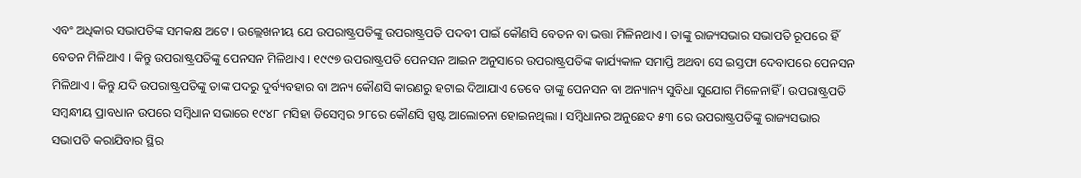ଏବଂ ଅଧିକାର ସଭାପତିଙ୍କ ସମକକ୍ଷ ଅଟେ । ଉଲ୍ଲେଖନୀୟ ଯେ ଉପରାଷ୍ଟ୍ରପତିଙ୍କୁ ଉପରାଷ୍ଟ୍ରପତି ପଦବୀ ପାଇଁ କୌଣସି ବେତନ ବା ଭତ୍ତା ମିଳିନଥାଏ । ତାଙ୍କୁ ରାଜ୍ୟସଭାର ସଭାପତି ରୂପରେ ହିଁ ବେତନ ମିଳିଥାଏ । କିନ୍ତୁ ଉପରାଷ୍ଟ୍ରପତିଙ୍କୁ ପେନସନ ମିଳିଥାଏ । ୧୯୯୭ ଉପରାଷ୍ଟ୍ରପତି ପେନସନ ଆଇନ ଅନୁସାରେ ଉପରାଷ୍ଟ୍ରପତିଙ୍କ କାର୍ଯ୍ୟକାଳ ସମାପ୍ତି ଅଥବା ସେ ଇସ୍ତଫା ଦେବାପରେ ପେନସନ ମିଳିଥାଏ । କିନ୍ତୁ ଯଦି ଉପରାଷ୍ଟ୍ରପତିଙ୍କୁ ତାଙ୍କ ପଦରୁ ଦୁର୍ବ୍ୟବହାର ବା ଅନ୍ୟ କୌଣସି କାରଣରୁ ହଟାଇ ଦିଆଯାଏ ତେବେ ତାଙ୍କୁ ପେନସନ ବା ଅନ୍ୟାନ୍ୟ ସୁବିଧା ସୁଯୋଗ ମିଳେନାହିଁ । ଉପରାଷ୍ଟ୍ରପତି ସମ୍ବନ୍ଧୀୟ ପ୍ରାବଧାନ ଉପରେ ସମ୍ବିଧାନ ସଭାରେ ୧୯୪୮ ମସିହା ଡିସେମ୍ବର ୨୮ରେ କୌଣସି ସ୍ପଷ୍ଟ ଆଲୋଚନା ହୋଇନଥିଲା । ସମ୍ବିଧାନର ଅନୁଛେଦ ୫୩ ରେ ଉପରାଷ୍ଟ୍ରପତିଙ୍କୁ ରାଜ୍ୟସଭାର ସଭାପତି କରାଯିବାର ସ୍ଥିର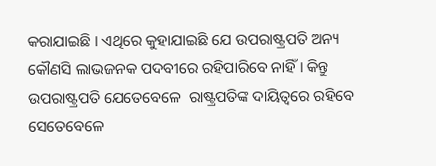କରାଯାଇଛି । ଏଥିରେ କୁହାଯାଇଛି ଯେ ଉପରାଷ୍ଟ୍ରପତି ଅନ୍ୟ କୌଣସି ଲାଭଜନକ ପଦବୀରେ ରହିପାରିବେ ନାହିଁ । କିନ୍ତୁ ଉପରାଷ୍ଟ୍ରପତି ଯେତେବେଳେ  ରାଷ୍ଟ୍ରପତିଙ୍କ ଦାୟିତ୍ୱରେ ରହିବେ ସେତେବେଳେ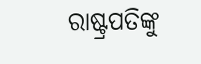ରାଷ୍ଟ୍ରପତିଙ୍କୁ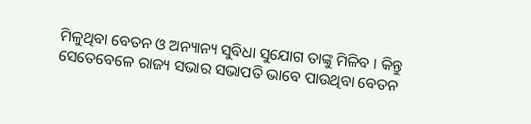ମିଳୁଥିବା ବେତନ ଓ ଅନ୍ୟାନ୍ୟ ସୁବିଧା ସୁଯୋଗ ତାଙ୍କୁ ମିଳିବ । କିନ୍ତୁ ସେତେବେଳେ ରାଜ୍ୟ ସଭାର ସଭାପତି ଭାବେ ପାଉଥିବା ବେତନ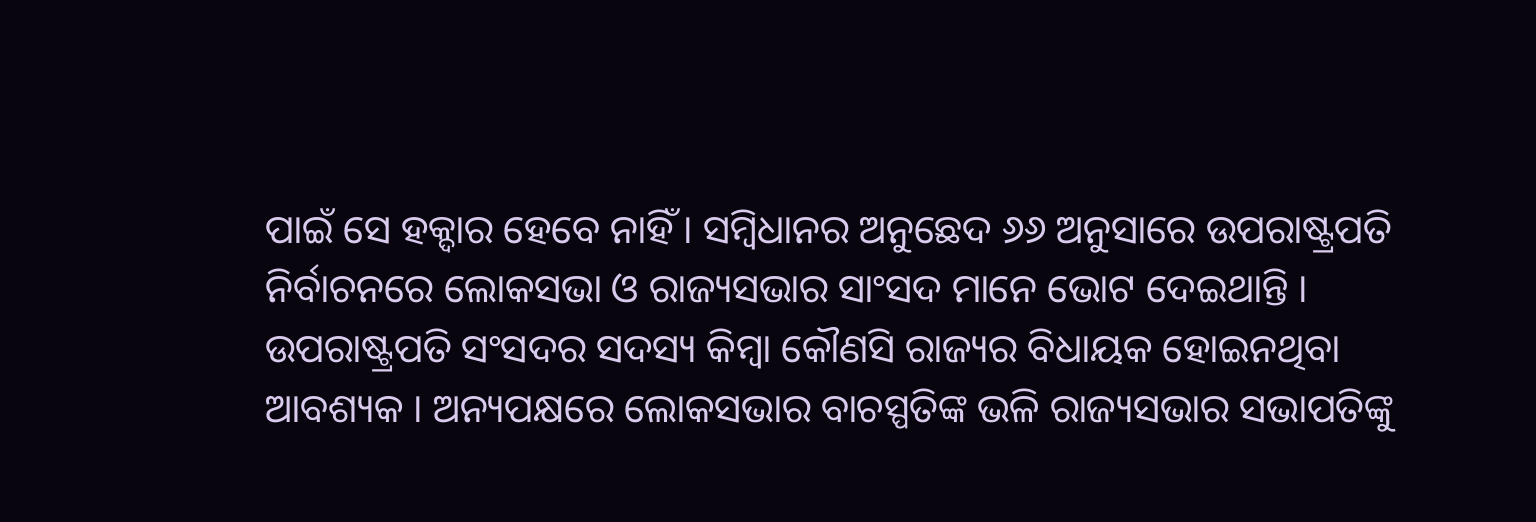ପାଇଁ ସେ ହକ୍ଦାର ହେବେ ନାହିଁ । ସମ୍ବିଧାନର ଅନୁଛେଦ ୬୬ ଅନୁସାରେ ଉପରାଷ୍ଟ୍ରପତି ନିର୍ବାଚନରେ ଲୋକସଭା ଓ ରାଜ୍ୟସଭାର ସାଂସଦ ମାନେ ଭୋଟ ଦେଇଥାନ୍ତି । ଉପରାଷ୍ଟ୍ରପତି ସଂସଦର ସଦସ୍ୟ କିମ୍ବା କୌଣସି ରାଜ୍ୟର ବିଧାୟକ ହୋଇନଥିବା ଆବଶ୍ୟକ । ଅନ୍ୟପକ୍ଷରେ ଲୋକସଭାର ବାଚସ୍ପତିଙ୍କ ଭଳି ରାଜ୍ୟସଭାର ସଭାପତିଙ୍କୁ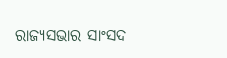ରାଜ୍ୟସଭାର ସାଂସଦ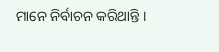ମାନେ ନିର୍ବାଚନ କରିଥାନ୍ତି ।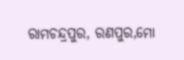ରାମଚନ୍ଦ୍ରପୁର, ରଣପୁର,ମୋ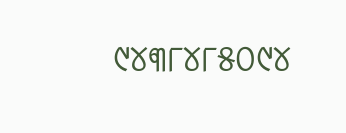୯୪୩୮୪୮୫୦୯୪